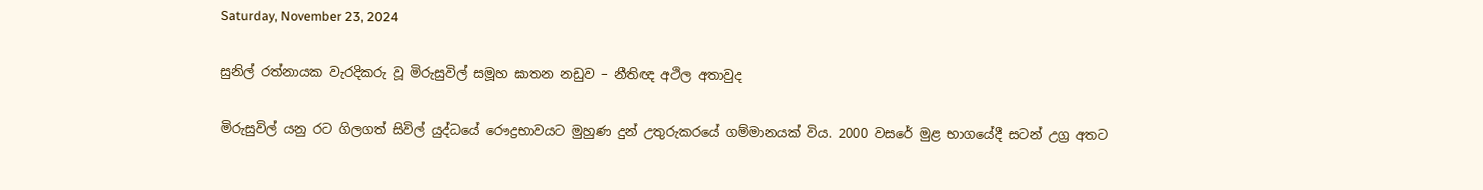Saturday, November 23, 2024

සුනිල් රත්නායක වැරදිකරු වූ මිරුසුවිල් සමූහ ඝාතන නඩුව – නීතිඥ අථිල අතාවුද

මිරුසුවිල් යනු රට ගිලගත් සිවිල් යුද්ධයේ රෞද්‍රභාවයට මුහුණ දුන් උතුරුකරයේ ගම්මානයක් විය. 2000 වසරේ මුළ භාගයේදී සටන් උග්‍ර අතට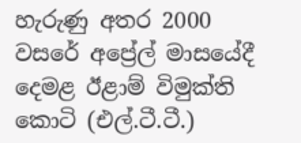හැරුණු අතර 2000 වසරේ අප්‍රේල් මාසයේදී දෙමළ ඊළාම් විමුක්ති කොටි (එල්.ටී.ටී.)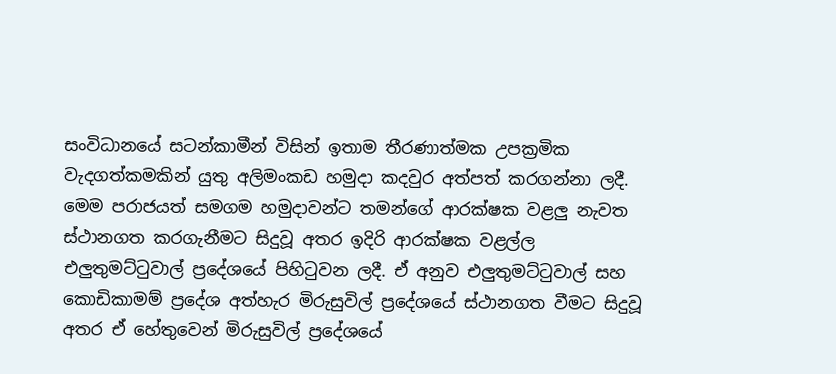සංවිධානයේ සටන්කාමීන් විසින් ඉතාම තීරණාත්මක උපක්‍රමික වැදගත්කමකින් යුතු අලිමංකඩ හමුදා කදවුර අත්පත් කරගන්නා ලදී. මෙම පරාජයත් සමගම හමුදාවන්ට තමන්ගේ ආරක්ෂක වළලු නැවත ස්ථානගත කරගැනීමට සිදුවූ අතර ඉදිරි ආරක්ෂක වළල්ල එලුතුමට්ටුවාල් ප්‍රදේශයේ පිහිටුවන ලදී. ඒ අනුව එලුතුමට්ටුවාල් සහ කොඩිකාමම් ප්‍රදේශ අත්හැර මිරුසුවිල් ප්‍රදේශයේ ස්ථානගත වීමට සිදුවූ අතර ඒ හේතුවෙන් මිරුසුවිල් ප්‍රදේශයේ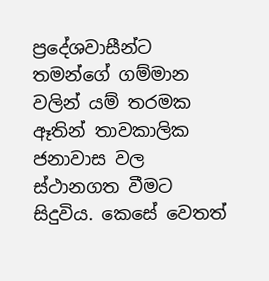ප්‍රදේශවාසීන්ට තමන්ගේ ගම්මාන වලින් යම් තරමක ඈතින් තාවකාලික ජනාවාස වල ස්ථානගත වීමට සිදුවිය. කෙසේ වෙතත්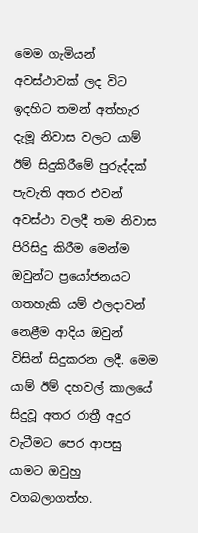මෙම ගැමියන් අවස්ථාවක් ලද විට ඉදහිට තමන් අත්හැර දැමූ නිවාස වලට යාම් ඊම් සිදුකිරීමේ පුරුද්දක් පැවැති අතර එවන් අවස්ථා වලදී තම නිවාස පිරිසිදු කිරීම මෙන්ම ඔවුන්ට ප්‍රයෝජනයට ගතහැකි යම් ඵලදාවන් නෙළීම ආදිය ඔවුන් විසින් සිදුකරන ලදී. මෙම යාම් ඊම් දහවල් කාලයේ සිදුවූ අතර රාත්‍රී අදුර වැටීමට පෙර ආපසු යාමට ඔවුහු වගබලාගත්හ.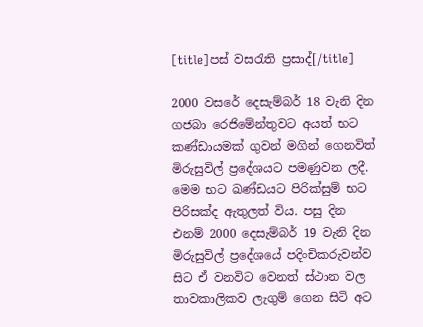[title]පස් වසරැති ප්‍රසාද්[/title]

2000 වසරේ දෙසැම්බර් 18 වැනි දින ගජබා රෙජිමේන්තුවට අයත් භට කණ්ඩායමක් ගුවන් මගින් ගෙනවිත් මිරුසුවිල් ප්‍රදේශයට පමණුවන ලදී. මෙම භට ඛණ්ඩයට පිරික්සුම් භට පිරිසක්ද ඇතුලත් විය. පසු දින එනම් 2000 දෙසැම්බර් 19 වැනි දින මිරුසුවිල් ප්‍රදේශයේ පදිංචිකරුවන්ව සිට ඒ වනවිට වෙනත් ස්ථාන වල තාවකාලිකව ලැගුම් ගෙන සිටි අට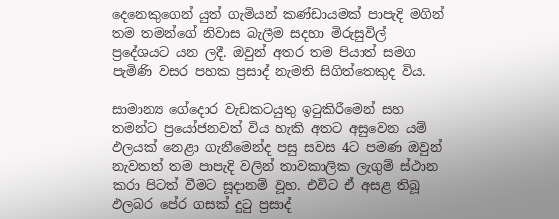දෙනෙකුගෙන් යුත් ගැමියන් කණ්ඩායමක් පාපැදි මගින් තම තමන්ගේ නිවාස බැලීම සදහා මිරුසුවිල් ප්‍රදේශයට යන ලදී. ඔවුන් අතර තම පියාත් සමග පැමිණි වසර පහක ප්‍රසාද් නැමති සිගිත්තෙකුද විය.

සාමාන්‍ය ගේදොර වැඩකටයුතු ඉටුකිරීමෙන් සහ තමන්ට ප්‍රයෝජනවත් විය හැකි අතට අසුවෙන යම් ඵලයක් නෙළා ගැනීමෙන්ද පසු සවස 4ට පමණ ඔවුන් නැවතත් තම පාපැදි වලින් තාවකාලික ලැගුම් ස්ථාන කරා පිටත් වීමට සූදානම් වූහ. එවිට ඒ අසළ තිබූ ඵලබර පේර ගසක් දුටු ප්‍රසාද්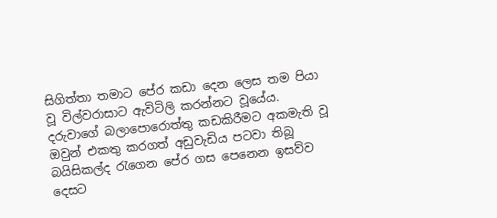සිගිත්තා තමාට පේර කඩා දෙන ලෙස තම පියා වූ විල්වරාසාට ඇවිටිලි කරන්නට වූයේය. දරුවාගේ බලාපොරොත්තු කඩකිරීමට අකමැති වූ ඔවුන් එකතු කරගත් අඩුවැඩිය පටවා තිබූ බයිසිකල්ද රැගෙන පේර ගස පෙනෙන ඉසව්ව දෙසට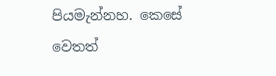පියමැන්නහ. කෙසේ වෙතත්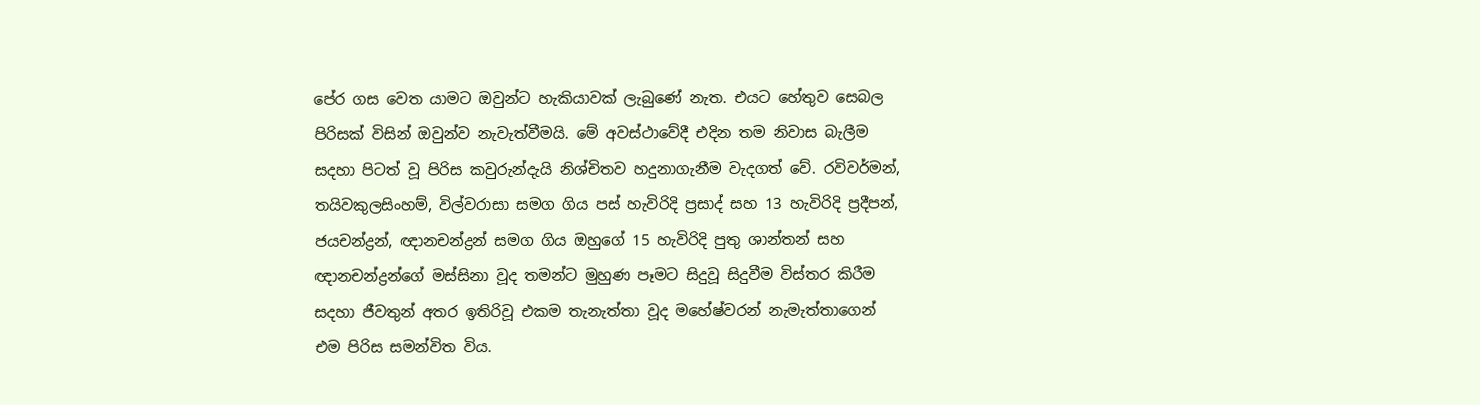පේර ගස වෙත යාමට ඔවුන්ට හැකියාවක් ලැබුණේ නැත. එයට හේතුව සෙබල පිරිසක් විසින් ඔවුන්ව නැවැත්වීමයි. මේ අවස්ථාවේදී එදින තම නිවාස බැලීම සදහා පිටත් වූ පිරිස කවුරුන්දැයි නිශ්චිතව හදුනාගැනීම වැදගත් වේ. රවිවර්මන්, තයිවකුලසිංහම්, විල්වරාසා සමග ගිය පස් හැවිරිදි ප්‍රසාද් සහ 13 හැවිරිදි ප්‍රදීපන්, ජයචන්ද්‍රන්, ඥානචන්ද්‍රන් සමග ගිය ඔහුගේ 15 හැවිරිදි පුතු ශාන්තන් සහ ඥානචන්ද්‍රන්ගේ මස්සිනා වූද තමන්ට මුහුණ පෑමට සිදුවූ සිදුවීම විස්තර කිරීම සදහා ජීවතුන් අතර ඉතිරිවූ එකම තැනැත්තා වූද මහේෂ්වරන් නැමැත්තාගෙන් එම පිරිස සමන්විත විය.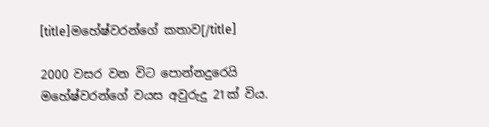[title]මහේෂ්වරන්ගේ කතාව[/title]

2000 වසර වන විට පොන්නදුරෙයි මහේෂ්වරන්ගේ වයස අවුරුදු 21ක් විය.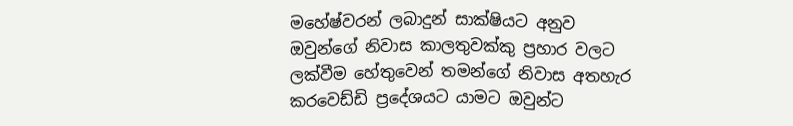මහේෂ්වරන් ලබාදුන් සාක්ෂියට අනුව ඔවුන්ගේ නිවාස කාලතුවක්කු ප්‍රහාර වලට ලක්වීම හේතුවෙන් තමන්ගේ නිවාස අතහැර කරවෙඩ්ඩි ප්‍රදේශයට යාමට ඔවුන්ට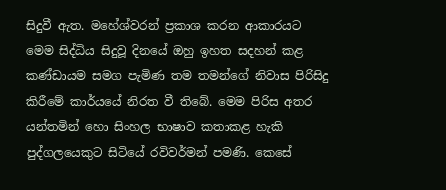සිදුවී ඇත. මහේශ්වරන් ප්‍රකාශ කරන ආකාරයට මෙම සිද්ධිය සිදුවූ දිනයේ ඔහු ඉහත සදහන් කළ කණ්ඩායම සමග පැමිණ තම තමන්ගේ නිවාස පිරිසිදු කිරීමේ කාර්යයේ නිරත වී තිබේ. මෙම පිරිස අතර යන්තමින් හො සිංහල භාෂාව කතාකළ හැකි පුද්ගලයෙකුට සිටියේ රවිවර්මන් පමණි. කෙසේ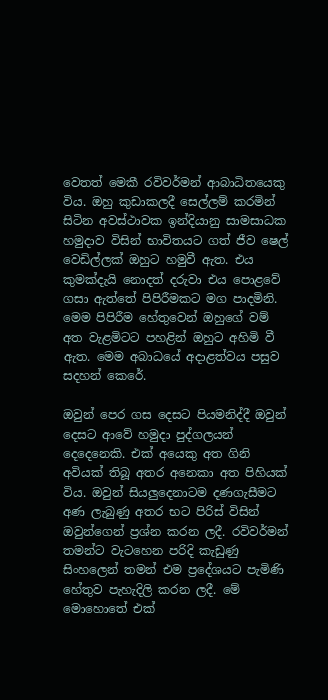වෙතත් මෙකී රවිවර්මන් ආබාධිතයෙකු විය. ඔහු කුඩාකලදී සෙල්ලම් කරමින් සිටින අවස්ථාවක ඉන්දියානු සාමසාධක හමුදාව විසින් භාවිතයට ගත් ජීව ෂෙල් වෙඩිල්ලක් ඔහුට හමුවී ඇත. එය කුමක්දැයි නොදත් දරුවා එය පොළවේ ගසා ඇත්තේ පිපිරීමකට මග පාදමිනි. මෙම පිපිරීම හේතුවෙන් ඔහුගේ වම් අත වැළමිටට පහළින් ඔහුට අහිමි වී ඇත. මෙම අබාධයේ අදාළත්වය පසුව සදහන් කෙරේ.

ඔවුන් පෙර ගස දෙසට පියමනිද්දී ඔවුන් දෙසට ආවේ හමුදා පුද්ගලයන් දෙදෙනෙකි. එක් අයෙකු අත ගිනි අවියක් තිබූ අතර අනෙකා අත පිහියක් විය. ඔවුන් සියලුදෙනාටම දණගැසීමට අණ ලැබුණු අතර භට පිරිස් විසින් ඔවුන්ගෙන් ප්‍රශ්න කරන ලදී. රවිවර්මන් තමන්ට වැටහෙන පරිදි කැඩුණු සිංහලෙන් තමන් එම ප්‍රදේශයට පැමිණි හේතුව පැහැදිලි කරන ලදී. මේ මොහොතේ එක්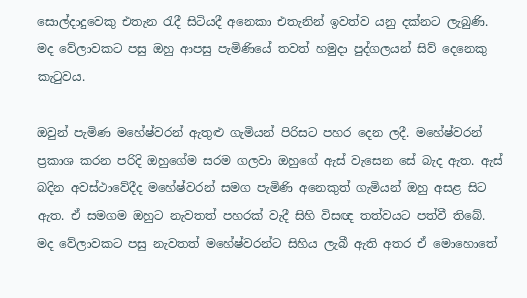සොල්දාදුවෙකු එතැන රැදී සිටියදී අනෙකා එතැනින් ඉවත්ව යනු දක්නට ලැබුණි. මද වේලාවකට පසු ඔහු ආපසු පැමිණියේ තවත් හමුදා පුද්ගලයන් සිව් දෙනෙකු කැටුවය.

ඔවුන් පැමිණ මහේෂ්වරන් ඇතුළු ගැමියන් පිරිසට පහර දෙන ලදී. මහේෂ්වරන් ප්‍රකාශ කරන පරිදි ඔහුගේම සරම ගලවා ඔහුගේ ඇස් වැසෙන සේ බැද ඇත. ඇස් බදින අවස්ථාවේදීද මහේෂ්වරන් සමග පැමිණි අනෙකුත් ගැමියන් ඔහු අසළ සිට ඇත. ඒ සමගම ඔහුට නැවතත් පහරක් වැදී සිහි විසඥ තත්වයට පත්වී තිබේ. මද වේලාවකට පසු නැවතත් මහේෂ්වරන්ට සිහිය ලැබී ඇති අතර ඒ මොහොතේ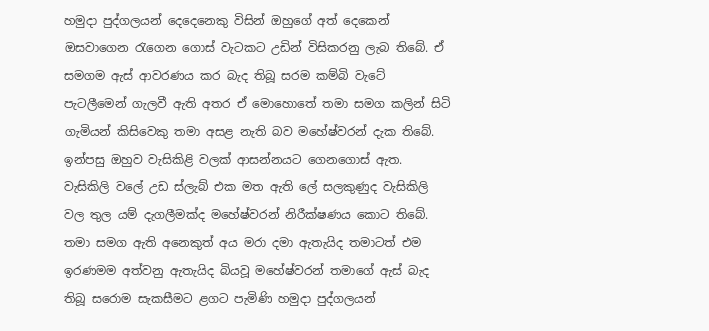හමුදා පුද්ගලයන් දෙදෙනෙකු විසින් ඔහුගේ අත් දෙකෙන් ඔසවාගෙන රැගෙන ගොස් වැටකට උඩින් විසිකරනු ලැබ තිබේ. ඒ සමගම ඇස් ආවරණය කර බැද තිබූ සරම කම්බි වැටේ පැටලීමෙන් ගැලවී ඇති අතර ඒ මොහොතේ තමා සමග කලින් සිටි ගැමියන් කිසිවෙකු තමා අසළ නැති බව මහේෂ්වරන් දැක තිබේ. ඉන්පසු ඔහුව වැසිකිළි වලක් ආසන්නයට ගෙනගොස් ඇත. වැසිකිලි වලේ උඩ ස්ලැබ් එක මත ඇති ලේ සලකුණුද වැසිකිලි වල තුල යම් දැගලීමක්ද මහේෂ්වරන් නිරීක්ෂණය කොට තිබේ. තමා සමග ඇති අනෙකුත් අය මරා දමා ඇතැයිද තමාටත් එම ඉරණමම අත්වනු ඇතැයිද බියවූ මහේෂ්වරන් තමාගේ ඇස් බැද තිබූ සරොම සැකසීමට ළගට පැමිණි හමුදා පුද්ගලයන්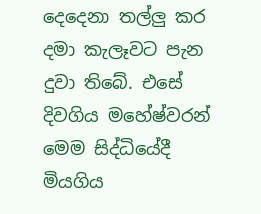දෙදෙනා තල්ලු කර දමා කැලෑවට පැන දුවා තිබේ. එසේ දිවගිය මහේෂ්වරන් මෙම සිද්ධියේදී මියගිය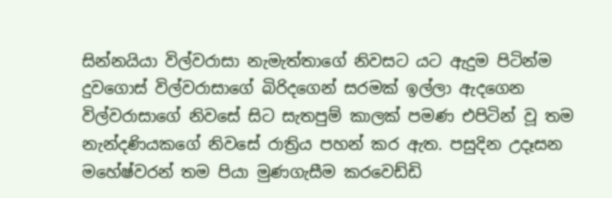සින්නයියා විල්වරාසා නැමැත්තාගේ නිවසට යට ඇදුම පිටින්ම දුවගොස් විල්වරාසාගේ බිරිදගෙන් සරමක් ඉල්ලා ඇදගෙන විල්වරාසාගේ නිවසේ සිට සැතපුම් කාලක් පමණ එපිටින් වූ තම නැන්දණියකගේ නිවසේ රාත්‍රිය පහන් කර ඇත. පසුදින උදෑසන මහේෂ්වරන් තම පියා මුණගැසීම කරවෙඩ්ඩි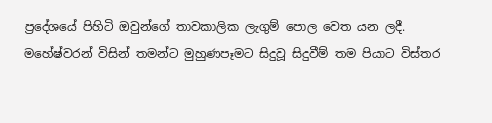ප්‍රදේශයේ පිහිටි ඔවුන්ගේ තාවකාලික ලැගුම් පොල වෙත යන ලදී. මහේෂ්වරන් විසින් තමන්ට මුහුණපෑමට සිදුවූ සිදුවීම් තම පියාට විස්තර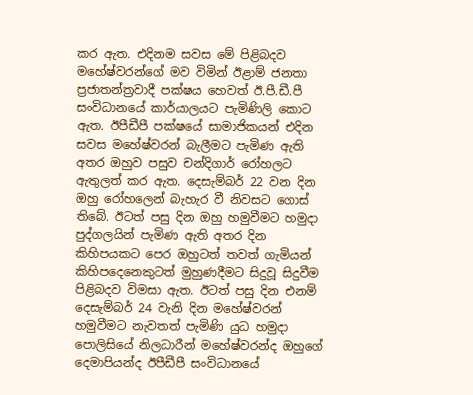කර ඇත. එදිනම සවස මේ පිළිබදව මහේෂ්වරන්ගේ මව විමින් ඊළාම් ජනතා ප්‍රජාතන්ත්‍රවාදී පක්ෂය හෙවත් ඊ.පී.ඩී.පී සංවිධානයේ කාර්යාලයට පැමිණිලි කොට ඇත. ඊපීඩීපී පක්ෂයේ සාමාජිකයන් එදින සවස මහේෂ්වරන් බැලීමට පැමිණ ඇති අතර ඔහුව පසුව චන්දිගාර් රෝහලට ඇතුලත් කර ඇත. දෙසැම්බර් 22 වන දින ඔහු රෝහලෙන් බැහැර වී නිවසට ගොස් තිබේ. ඊටත් පසු දින ඔහු හමුවීමට හමුදා පුද්ගලයින් පැමිණ ඇති අතර දින කිහිපයකට පෙර ඔහුටත් තවත් ගැමියන් කිහිපදෙනෙකුටත් මුහුණදීමට සිදුවූ සිදුවීම පිළිබදව විමසා ඇත. ඊටත් පසු දින එනම් දෙසැම්බර් 24 වැනි දින මහේෂ්වරන් හමුවීමට නැවතත් පැමිණි යුධ හමුදා පොලිසියේ නිලධාරීන් මහේෂ්වරන්ද ඔහුගේ දෙමාපියන්ද ඊපීඩීපී සංවිධානයේ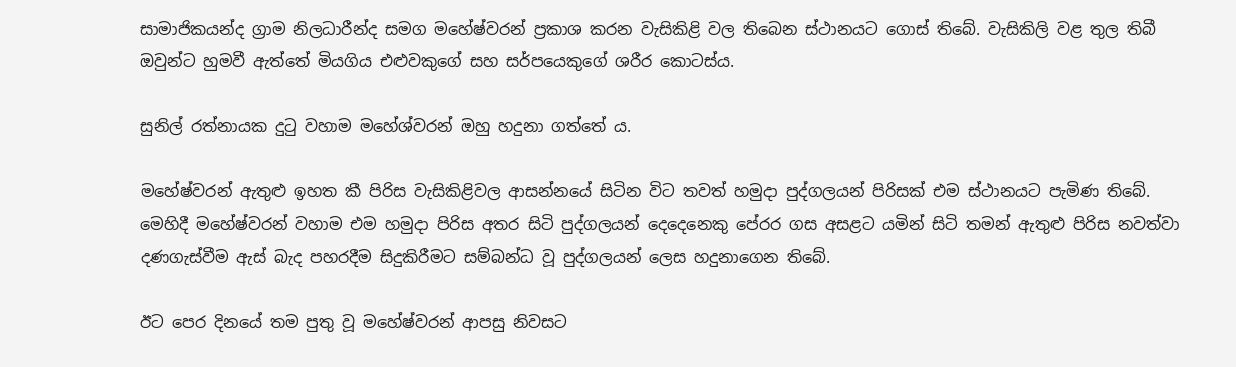සාමාජිකයන්ද ග්‍රාම නිලධාරීන්ද සමග මහේෂ්වරන් ප්‍රකාශ කරන වැසිකිළි වල තිබෙන ස්ථානයට ගොස් තිබේ. වැසිකිලි වළ තුල තිබී ඔවුන්ට හුමවී ඇත්තේ මියගිය එළුවකුගේ සහ සර්පයෙකුගේ ශරීර කොටස්ය.

සුනිල් රත්නායක දුටු වහාම මහේශ්වරන් ඔහු හදුනා ගත්තේ ය.

මහේෂ්වරන් ඇතුළු ඉහත කී පිරිස වැසිකිළිවල ආසන්නයේ සිටින විට තවත් හමුදා පුද්ගලයන් පිරිසක් එම ස්ථානයට පැමිණ තිබේ. මෙහිදී මහේෂ්වරන් වහාම එම හමුදා පිරිස අතර සිටි පුද්ගලයන් දෙදෙනෙකු පේරර ගස අසළට යමින් සිටි තමන් ඇතුළු පිරිස නවත්වා දණගැස්වීම ඇස් බැද පහරදීම සිදුකිරීමට සම්බන්ධ වූ පුද්ගලයන් ලෙස හදුනාගෙන තිබේ.

ඊට පෙර දිනයේ තම පුතු වූ මහේෂ්වරන් ආපසු නිවසට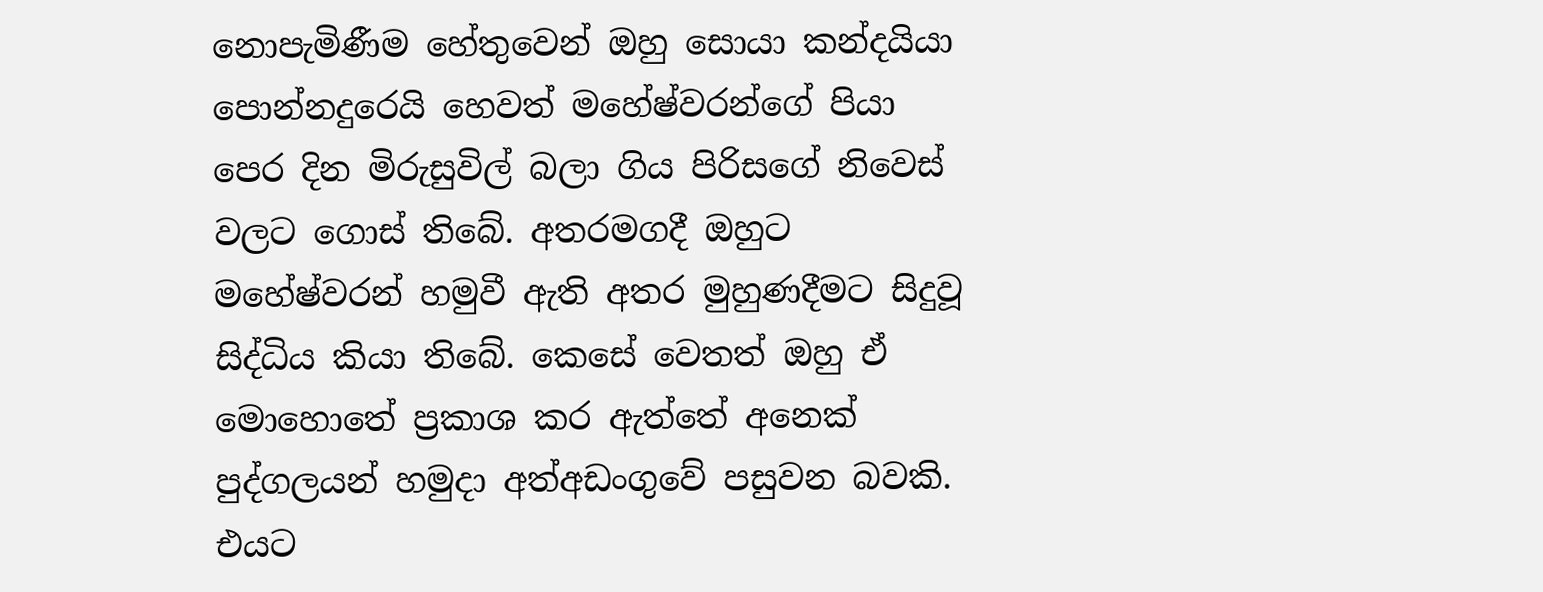නොපැමිණීම හේතුවෙන් ඔහු සොයා කන්දයියා පොන්නදුරෙයි හෙවත් මහේෂ්වරන්ගේ පියා පෙර දින මිරුසුවිල් බලා ගිය පිරිසගේ නිවෙස් වලට ගොස් තිබේ. අතරමගදී ඔහුට මහේෂ්වරන් හමුවී ඇති අතර මුහුණදීමට සිදුවූ සිද්ධිය කියා තිබේ. කෙසේ වෙතත් ඔහු ඒ මොහොතේ ප්‍රකාශ කර ඇත්තේ අනෙක් පුද්ගලයන් හමුදා අත්අඩංගුවේ පසුවන බවකි. එයට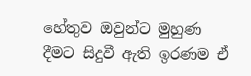හේතුව ඔවුන්ට මුහුණ දීමට සිදුවී ඇති ඉරණම ඒ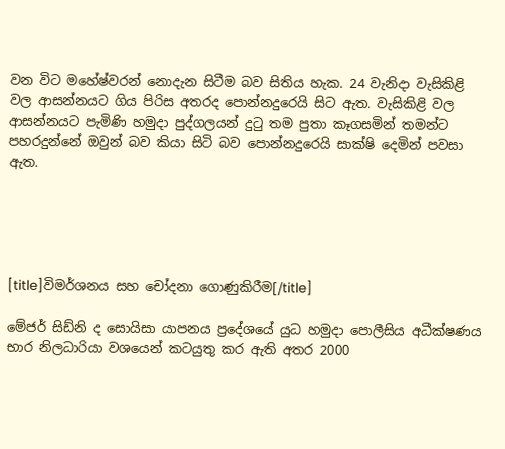වන විට මහේෂ්වරන් නොදැන සිටීම බව සිතිය හැක. 24 වැනිදා වැසිකිළි වල ආසන්නයට ගිය පිරිස අතරද පොන්නදුරෙයි සිට ඇත. වැසිකිළි වල ආසන්නයට පැමිණි හමුදා පුද්ගලයන් දුටු තම පුතා කෑගසමින් තමන්ට පහරදුන්නේ ඔවුන් බව කියා සිටි බව පොන්නදුරෙයි සාක්ෂි දෙමින් පවසා ඇත.





[title]විමර්ශනය සහ චෝදනා ගොණුකිරීම[/title]

මේජර් සිඩ්නි ද සොයිසා යාපනය ප්‍රදේශයේ යුධ හමුදා පොලීසිය අධීක්ෂණය භාර නිලධාරියා වශයෙන් කටයුතු කර ඇති අතර 2000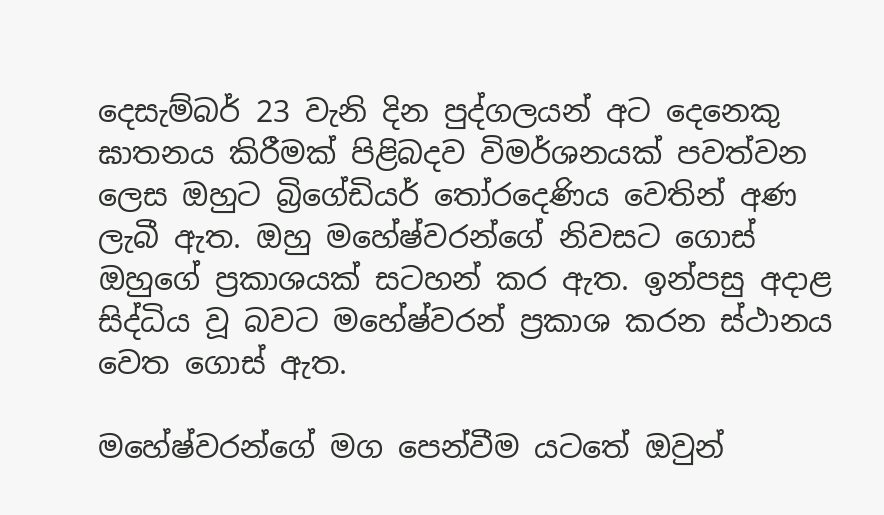දෙසැම්බර් 23 වැනි දින පුද්ගලයන් අට දෙනෙකු ඝාතනය කිරීමක් පිළිබදව විමර්ශනයක් පවත්වන ලෙස ඔහුට බ්‍රිගේඩියර් තෝරදෙණිය වෙතින් අණ ලැබී ඇත. ඔහු මහේෂ්වරන්ගේ නිවසට ගොස් ඔහුගේ ප්‍රකාශයක් සටහන් කර ඇත. ඉන්පසු අදාළ සිද්ධිය වූ බවට මහේෂ්වරන් ප්‍රකාශ කරන ස්ථානය වෙත ගොස් ඇත.

මහේෂ්වරන්ගේ මග පෙන්වීම යටතේ ඔවුන්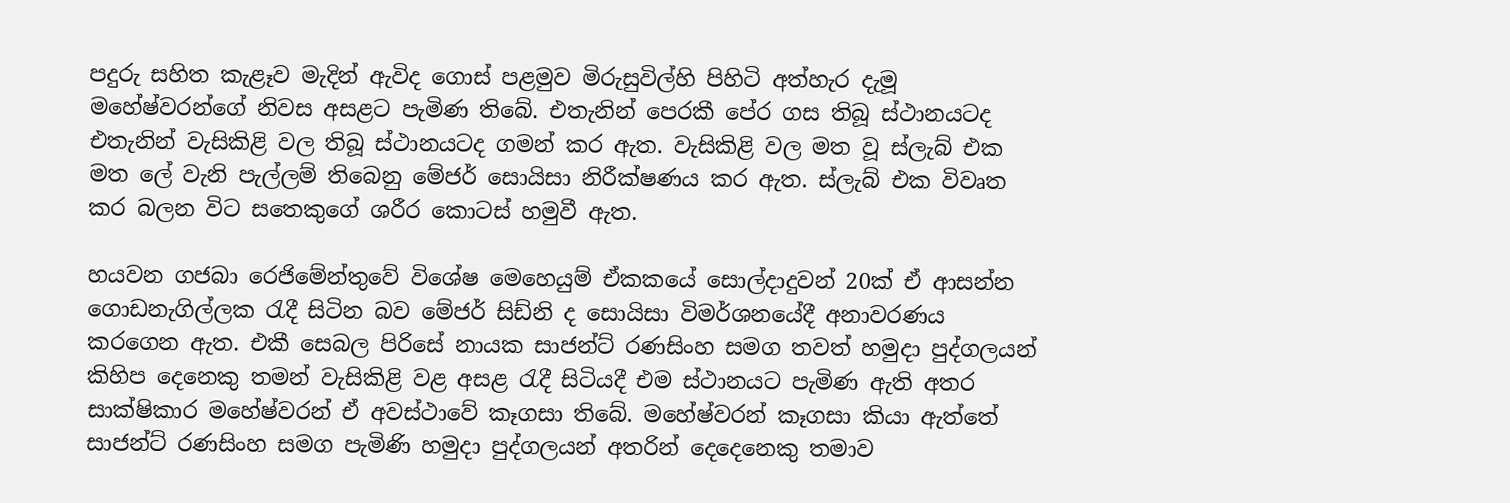පදුරු සහිත කැළෑව මැදින් ඇවිද ගොස් පළමුව මිරුසුවිල්හි පිහිටි අත්හැර දැමූ මහේෂ්වරන්ගේ නිවස අසළට පැමිණ තිබේ. එතැනින් පෙරකී පේර ගස තිබූ ස්ථානයටද එතැනින් වැසිකිළි වල තිබූ ස්ථානයටද ගමන් කර ඇත. වැසිකිළි වල මත වූ ස්ලැබ් එක මත ලේ වැනි පැල්ලම් තිබෙනු මේජර් සොයිසා නිරීක්ෂණය කර ඇත. ස්ලැබ් එක විවෘත කර බලන විට සතෙකුගේ ශරීර කොටස් හමුවී ඇත.

හයවන ගජබා රෙජිමේන්තුවේ විශේෂ මෙහෙයුම් ඒකකයේ සොල්දාදුවන් 20ක් ඒ ආසන්න ගොඩනැගිල්ලක රැදී සිටින බව මේජර් සිඩ්නි ද සොයිසා විමර්ශනයේදී අනාවරණය කරගෙන ඇත. එකී සෙබල පිරිසේ නායක සාජන්ට් රණසිංහ සමග තවත් හමුදා පුද්ගලයන් කිහිප දෙනෙකු තමන් වැසිකිළි වළ අසළ රැදී සිටියදී එම ස්ථානයට පැමිණ ඇති අතර සාක්ෂිකාර මහේෂ්වරන් ඒ අවස්ථාවේ කෑගසා තිබේ. මහේෂ්වරන් කෑගසා කියා ඇත්තේ සාජන්ට් රණසිංහ සමග පැමිණි හමුදා පුද්ගලයන් අතරින් දෙදෙනෙකු තමාව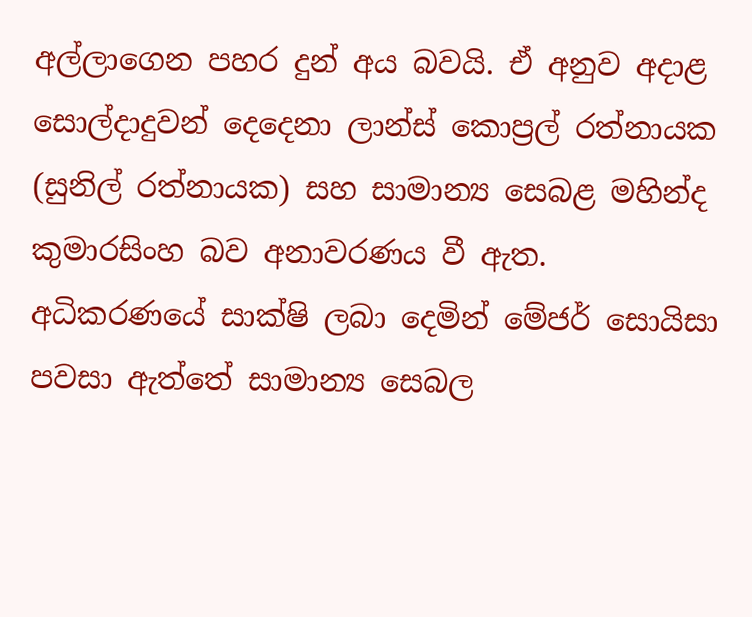අල්ලාගෙන පහර දුන් අය බවයි. ඒ අනුව අදාළ සොල්දාදුවන් දෙදෙනා ලාන්ස් කොප්‍රල් රත්නායක (සුනිල් රත්නායක) සහ සාමාන්‍ය සෙබළ මහින්ද කුමාරසිංහ බව අනාවරණය වී ඇත. අධිකරණයේ සාක්ෂි ලබා දෙමින් මේජර් සොයිසා පවසා ඇත්තේ සාමාන්‍ය සෙබල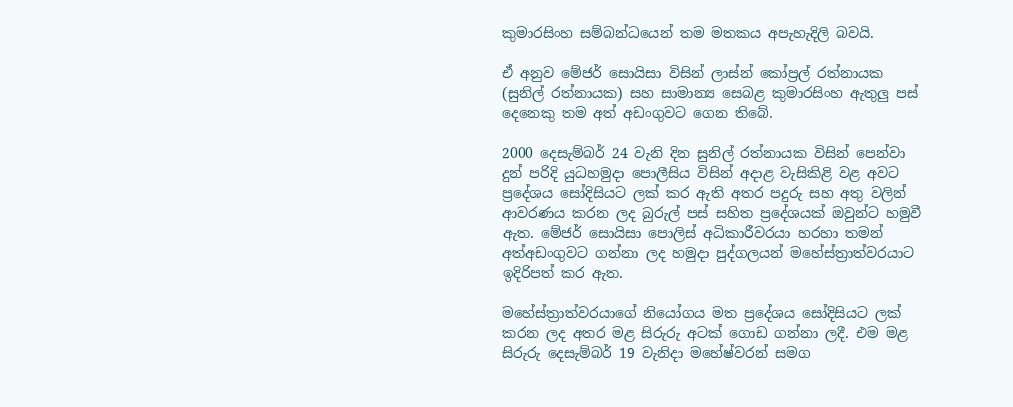කුමාරසිංහ සම්බන්ධයෙන් තම මතකය අපැහැදිලි බවයි.

ඒ අනුව මේජර් සොයිසා විසින් ලාස්න් කෝප්‍රල් රත්නායක (සුනිල් රත්නායක) සහ සාමාන්‍ය සෙබළ කුමාරසිංහ ඇතුලු පස් දෙනෙකු තම අත් අඩංගුවට ගෙන තිබේ.

2000 දෙසැම්බර් 24 වැනි දින සුනිල් රත්නායක විසින් පෙන්වා දුන් පරිදි යුධහමුදා පොලීසිය විසින් අදාළ වැසිකිළි වළ අවට ප්‍රදේශය සෝදිසියට ලක් කර ඇති අතර පදුරු සහ අතු වලින් ආවරණය කරන ලද බුරුල් පස් සහිත ප්‍රදේශයක් ඔවුන්ට හමුවී ඇත. මේජර් සොයිසා පොලිස් අධිකාරීවරයා හරහා තමන් අත්අඩංගුවට ගන්නා ලද හමුදා පුද්ගලයන් මහේස්ත්‍රාත්වරයාට ඉදිරිපත් කර ඇත.

මහේස්ත්‍රාත්වරයාගේ නියෝගය මත ප්‍රදේශය සෝදිසියට ලක් කරන ලද අතර මළ සිරුරු අටක් ගොඩ ගන්නා ලදී. එම මළ සිරුරු දෙසැම්බර් 19 වැනිදා මහේෂ්වරන් සමග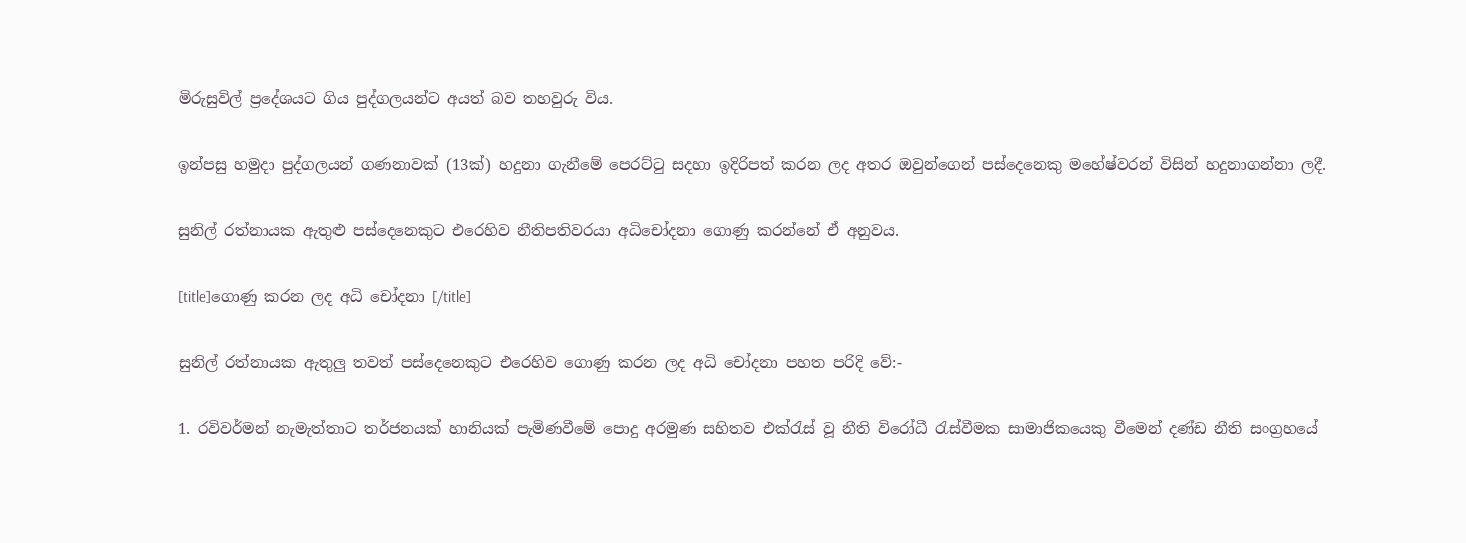මිරුසුවිල් ප්‍රදේශයට ගිය පුද්ගලයන්ට අයත් බව තහවුරු විය.

ඉන්පසු හමුදා පුද්ගලයන් ගණනාවක් (13ක්) හදුනා ගැනීමේ පෙරට්ටු සදහා ඉදිරිපත් කරන ලද අතර ඔවුන්ගෙන් පස්දෙනෙකු මහේෂ්වරන් විසින් හදුනාගන්නා ලදී.

සුනිල් රත්නායක ඇතුළු පස්දෙනෙකුට එරෙහිව නීතිපතිවරයා අධිචෝදනා ගොණු කරන්නේ ඒ අනුවය.

[title]ගොණු කරන ලද අධි චෝදනා [/title]

සුනිල් රත්නායක ඇතුලු තවත් පස්දෙනෙකුට එරෙහිව ගොණු කරන ලද අධි චෝදනා පහත පරිදි වේ:-

1. රවිවර්මන් නැමැත්තාට තර්ජනයක් හානියක් පැමිණවීමේ පොදු අරමුණ සහිතව එක්රැස් වූ නීති විරෝධී රැස්වීමක සාමාජිකයෙකු වීමෙන් දණ්ඩ නීති සංග්‍රහයේ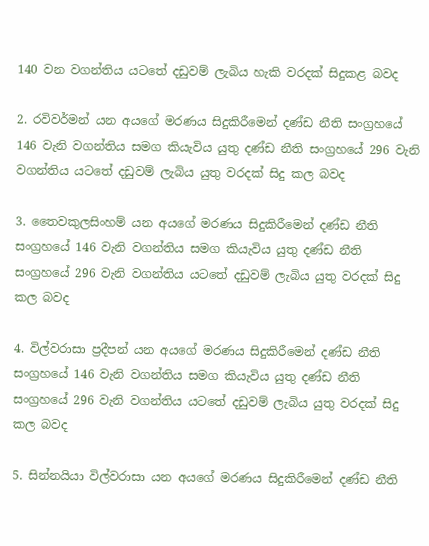140 වන වගන්තිය යටතේ දඩුවම් ලැබිය හැකි වරදක් සිදුකළ බවද

2. රවිවර්මන් යන අයගේ මරණය සිදුකිරීමෙන් දණ්ඩ නීති සංග්‍රහයේ 146 වැනි වගන්තිය සමග කියැවිය යුතු දණ්ඩ නීති සංග්‍රහයේ 296 වැනි වගන්තිය යටතේ දඩුවම් ලැබිය යුතු වරදක් සිදු කල බවද

3. තෛවකුලසිංහම් යන අයගේ මරණය සිදුකිරීමෙන් දණ්ඩ නීති සංග්‍රහයේ 146 වැනි වගන්තිය සමග කියැවිය යුතු දණ්ඩ නීති සංග්‍රහයේ 296 වැනි වගන්තිය යටතේ දඩුවම් ලැබිය යුතු වරදක් සිදු කල බවද

4. විල්වරාසා ප්‍රදීපන් යන අයගේ මරණය සිදුකිරීමෙන් දණ්ඩ නීති සංග්‍රහයේ 146 වැනි වගන්තිය සමග කියැවිය යුතු දණ්ඩ නීති සංග්‍රහයේ 296 වැනි වගන්තිය යටතේ දඩුවම් ලැබිය යුතු වරදක් සිදු කල බවද

5. සින්නයියා විල්වරාසා යන අයගේ මරණය සිදුකිරීමෙන් දණ්ඩ නීති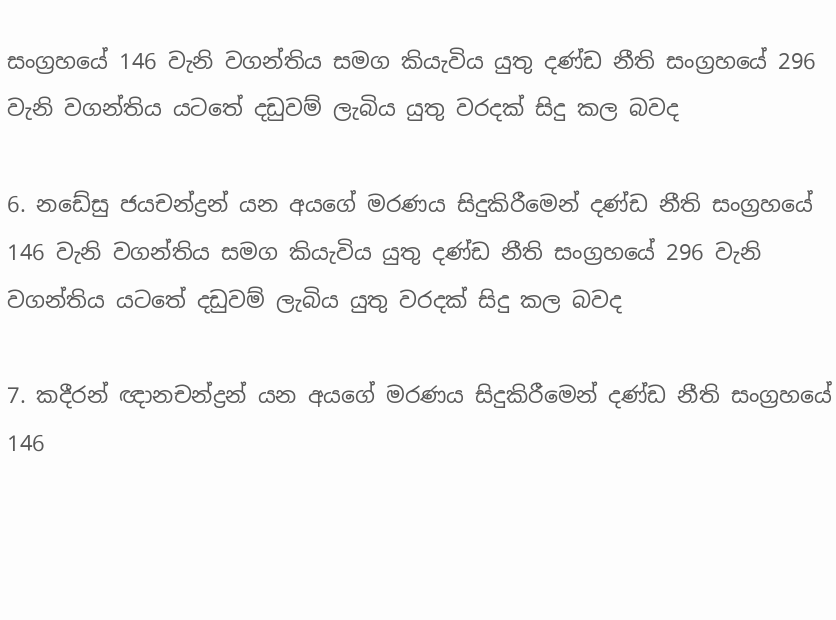සංග්‍රහයේ 146 වැනි වගන්තිය සමග කියැවිය යුතු දණ්ඩ නීති සංග්‍රහයේ 296 වැනි වගන්තිය යටතේ දඩුවම් ලැබිය යුතු වරදක් සිදු කල බවද

6. නඩේසු ජයචන්ද්‍රන් යන අයගේ මරණය සිදුකිරීමෙන් දණ්ඩ නීති සංග්‍රහයේ 146 වැනි වගන්තිය සමග කියැවිය යුතු දණ්ඩ නීති සංග්‍රහයේ 296 වැනි වගන්තිය යටතේ දඩුවම් ලැබිය යුතු වරදක් සිදු කල බවද

7. කදීරන් ඥානචන්ද්‍රන් යන අයගේ මරණය සිදුකිරීමෙන් දණ්ඩ නීති සංග්‍රහයේ 146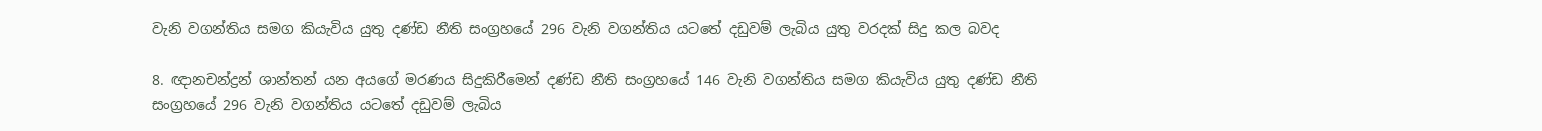වැනි වගන්තිය සමග කියැවිය යුතු දණ්ඩ නීති සංග්‍රහයේ 296 වැනි වගන්තිය යටතේ දඩුවම් ලැබිය යුතු වරදක් සිදු කල බවද

8. ඥානචන්ද්‍රන් ශාන්තන් යන අයගේ මරණය සිදුකිරීමෙන් දණ්ඩ නීති සංග්‍රහයේ 146 වැනි වගන්තිය සමග කියැවිය යුතු දණ්ඩ නීති සංග්‍රහයේ 296 වැනි වගන්තිය යටතේ දඩුවම් ලැබිය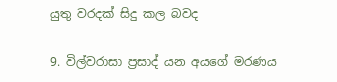යුතු වරදක් සිදු කල බවද

9. විල්වරාසා ප්‍රසාද් යන අයගේ මරණය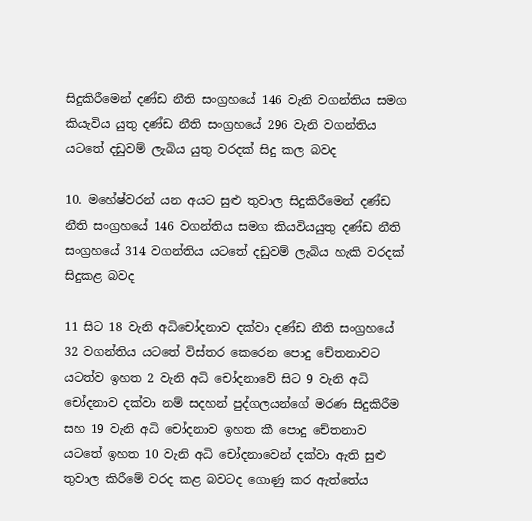සිදුකිරීමෙන් දණ්ඩ නීති සංග්‍රහයේ 146 වැනි වගන්තිය සමග කියැවිය යුතු දණ්ඩ නීති සංග්‍රහයේ 296 වැනි වගන්තිය යටතේ දඩුවම් ලැබිය යුතු වරදක් සිදු කල බවද

10. මහේෂ්වරන් යන අයට සුළු තුවාල සිදුකිරීමෙන් දණ්ඩ නීති සංග්‍රහයේ 146 වගන්තිය සමග කියවියයුතු දණ්ඩ නීති සංග්‍රහයේ 314 වගන්තිය යටතේ දඩුවම් ලැබිය හැකි වරදක් සිදුකළ බවද

11 සිට 18 වැනි අධිචෝදනාව දක්වා දණ්ඩ නීති සංග්‍රහයේ 32 වගන්තිය යටතේ විස්තර කෙරෙන පොදු චේතනාවට යටත්ව ඉහත 2 වැනි අධි චෝදනාවේ සිට 9 වැනි අධි චෝදනාව දක්වා නම් සදහන් පුද්ගලයන්ගේ මරණ සිදුකිරීම සහ 19 වැනි අධි චෝදනාව ඉහත කී පොදු චේතනාව යටතේ ඉහත 10 වැනි අධි චෝදනාවෙන් දක්වා ඇති සුළු තුවාල කිරීමේ වරද කළ බවටද ගොණු කර ඇත්තේය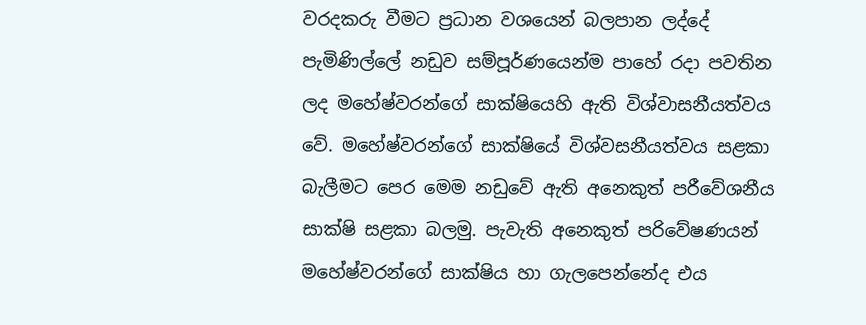වරදකරු වීමට ප්‍රධාන වශයෙන් බලපාන ලද්දේ පැමිණිල්ලේ නඩුව සම්පූර්ණයෙන්ම පාහේ රදා පවතින ලද මහේෂ්වරන්ගේ සාක්ෂියෙහි ඇති විශ්වාසනීයත්වය වේ. මහේෂ්වරන්ගේ සාක්ෂියේ විශ්වසනීයත්වය සළකා බැලීමට පෙර මෙම නඩුවේ ඇති අනෙකුත් පරීවේශනීය සාක්ෂි සළකා බලමු. පැවැති අනෙකුත් පරිවේෂණයන් මහේෂ්වරන්ගේ සාක්ෂිය හා ගැලපෙන්නේද එය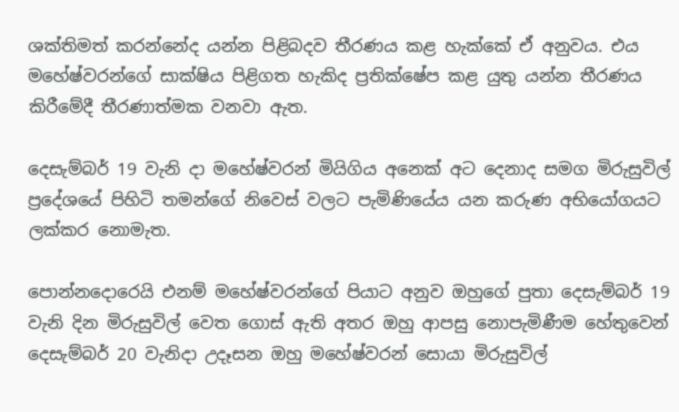ශක්තිමත් කරන්නේද යන්න පිළිබදව තීරණය කළ හැක්කේ ඒ අනුවය. එය මහේෂ්වරන්ගේ සාක්ෂිය පිළිගත හැකිද ප්‍රතික්ෂේප කළ යුතු යන්න තීරණය කිරීමේදී තීරණාත්මක වනවා ඇත.

දෙසැම්බර් 19 වැනි දා මහේෂ්වරන් මියිගිය අනෙක් අට දෙනාද සමග මිරුසුවිල් ප්‍රදේශයේ පිහිටි තමන්ගේ නිවෙස් වලට පැමිණියේය යන කරුණ අභියෝගයට ලක්කර නොමැත.

පොන්නදොරෙයි එනම් මහේෂ්වරන්ගේ පියාට අනුව ඔහුගේ පුතා දෙසැම්බර් 19 වැනි දින මිරුසුවිල් වෙත ගොස් ඇති අතර ඔහු ආපසු නොපැමිණීම හේතුවෙන් දෙසැම්බර් 20 වැනිදා උදෑසන ඔහු මහේෂ්වරන් සොයා මිරුසුවිල්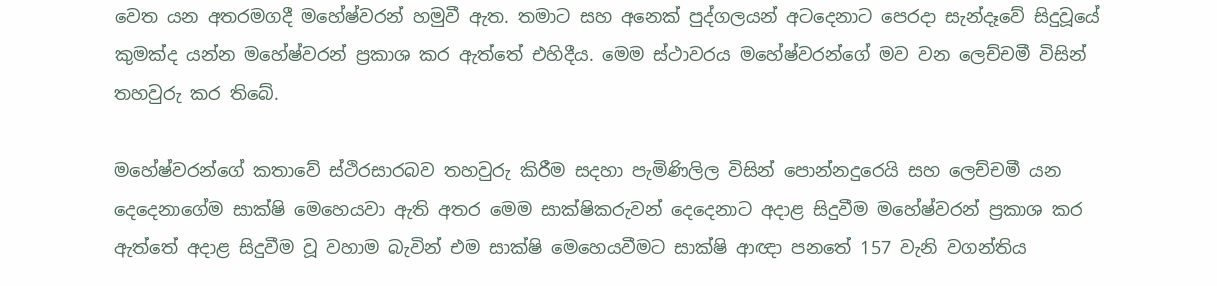වෙත යන අතරමගදී මහේෂ්වරන් හමුවී ඇත. තමාට සහ අනෙක් පුද්ගලයන් අටදෙනාට පෙරදා සැන්දෑවේ සිදුවූයේ කුමක්ද යන්න මහේෂ්වරන් ප්‍රකාශ කර ඇත්තේ එහිදීය. මෙම ස්ථාවරය මහේෂ්වරන්ගේ මව වන ලෙච්චමී විසින් තහවුරු කර තිබේ.

මහේෂ්වරන්ගේ කතාවේ ස්ථිරසාරබව තහවුරු කිරීම සදහා පැමිණිලිල විසින් පොන්නදුරෙයි සහ ලෙච්චමී යන දෙදෙනාගේම සාක්ෂි මෙහෙයවා ඇති අතර මෙම සාක්ෂිකරුවන් දෙදෙනාට අදාළ සිදුවීම මහේෂ්වරන් ප්‍රකාශ කර ඇත්තේ අදාළ සිදුවීම වූ වහාම බැවින් එම සාක්ෂි මෙහෙයවීමට සාක්ෂි ආඥා පනතේ 157 වැනි වගන්තිය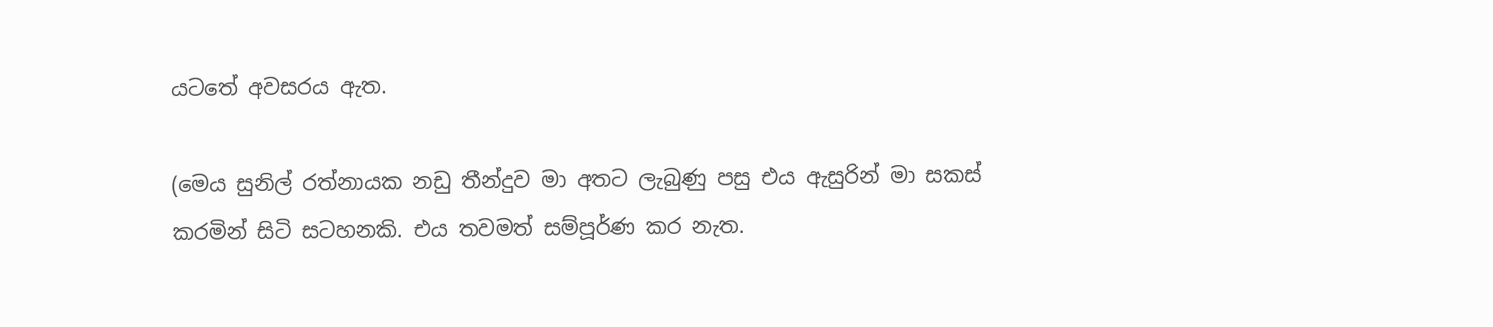යටතේ අවසරය ඇත.

(මෙය සුනිල් රත්නායක නඩු තීන්දුව මා අතට ලැබුණු පසු එය ඇසුරින් මා සකස් කරමින් සිටි සටහනකි. එය තවමත් සම්පූර්ණ කර නැත.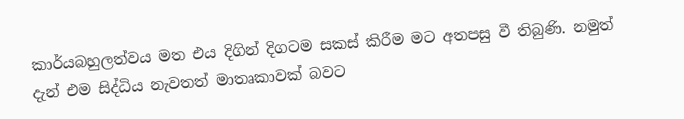කාර්යබහුලත්වය මත එය දිගින් දිගටම සකස් කිරීම මට අතපසු වී තිබුණි. නමුත් දැන් එම සිද්ධිය නැවතත් මාතෘකාවක් බවට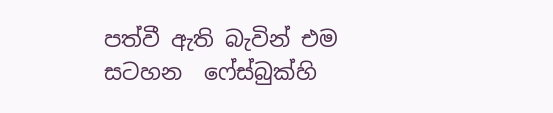පත්වී ඇති බැවින් එම සටහන  ෆේස්බුක්හි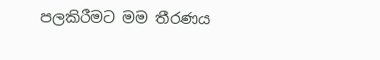පලකිරීමට මම තීරණය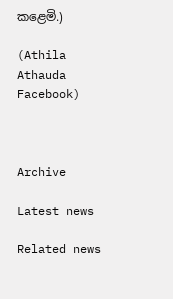කළෙමි.)

(Athila Athauda Facebook)



Archive

Latest news

Related news